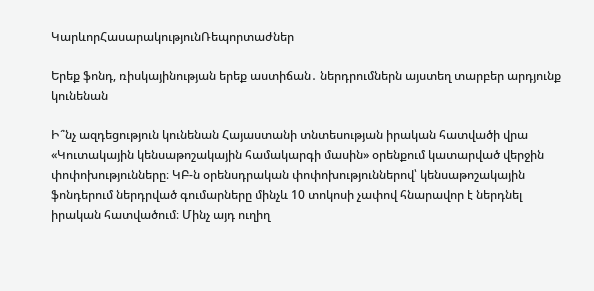ԿարևորՀասարակությունՌեպորտաժներ

Երեք ֆոնդ, ռիսկայինության երեք աստիճան․ ներդրումներն այստեղ տարբեր արդյունք կունենան

Ի՞նչ ազդեցություն կունենան Հայաստանի տնտեսության իրական հատվածի վրա  «Կուտակային կենսաթոշակային համակարգի մասին» օրենքում կատարված վերջին փոփոխությունները։ ԿԲ-ն օրենսդրական փոփոխություններով՝ կենսաթոշակային ֆոնդերում ներդրված գումարները մինչև 10 տոկոսի չափով հնարավոր է ներդնել իրական հատվածում։ Մինչ այդ ուղիղ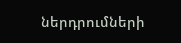ներդրումների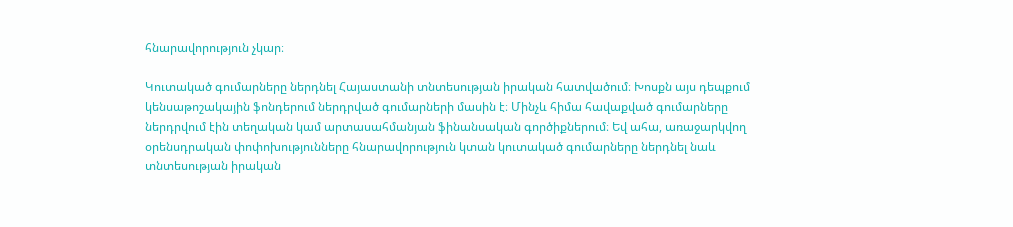հնարավորություն չկար։

Կուտակած գումարները ներդնել Հայաստանի տնտեսության իրական հատվածում։ Խոսքն այս դեպքում կենսաթոշակային ֆոնդերում ներդրված գումարների մասին է։ Մինչև հիմա հավաքված գումարները ներդրվում էին տեղական կամ արտասահմանյան ֆինանսական գործիքներում։ Եվ ահա, առաջարկվող օրենսդրական փոփոխությունները հնարավորություն կտան կուտակած գումարները ներդնել նաև տնտեսության իրական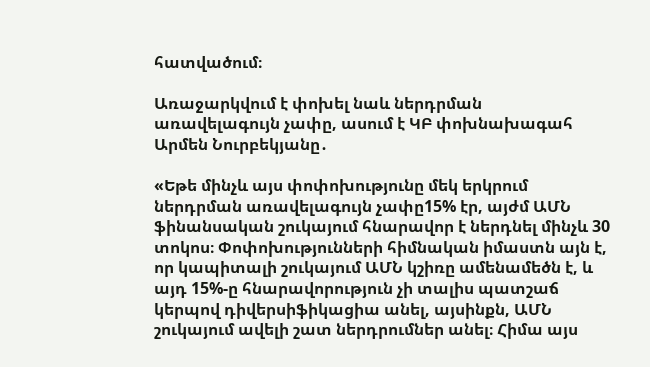հատվածում։

Առաջարկվում է փոխել նաև ներդրման առավելագույն չափը, ասում է ԿԲ փոխնախագահ Արմեն Նուրբեկյանը․

«Եթե մինչև այս փոփոխությունը մեկ երկրում ներդրման առավելագույն չափը15% էր, այժմ ԱՄՆ ֆինանսական շուկայում հնարավոր է ներդնել մինչև 30 տոկոս։ Փոփոխությունների հիմնական իմաստն այն է, որ կապիտալի շուկայում ԱՄՆ կշիռը ամենամեծն է, և այդ 15%-ը հնարավորություն չի տալիս պատշաճ կերպով դիվերսիֆիկացիա անել, այսինքն, ԱՄՆ շուկայում ավելի շատ ներդրումներ անել։ Հիմա այս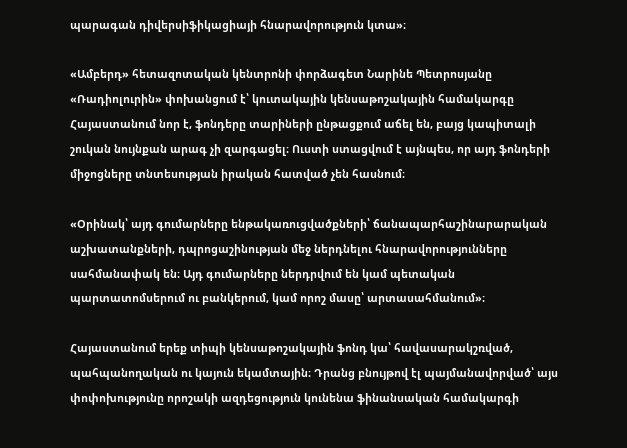պարագան դիվերսիֆիկացիայի հնարավորություն կտա»։

«Ամբերդ» հետազոտական կենտրոնի փորձագետ Նարինե Պետրոսյանը «Ռադիոլուրին» փոխանցում է՝ կուտակային կենսաթոշակային համակարգը Հայաստանում նոր է, ֆոնդերը տարիների ընթացքում աճել են, բայց կապիտալի շուկան նույնքան արագ չի զարգացել։ Ուստի ստացվում է այնպես, որ այդ ֆոնդերի միջոցները տնտեսության իրական հատված չեն հասնում։

«Օրինակ՝ այդ գումարները ենթակառուցվածքների՝ ճանապարհաշինարարական աշխատանքների, դպրոցաշինության մեջ ներդնելու հնարավորությունները սահմանափակ են։ Այդ գումարները ներդրվում են կամ պետական պարտատոմսերում ու բանկերում, կամ որոշ մասը՝ արտասահմանում»։

Հայաստանում երեք տիպի կենսաթոշակային ֆոնդ կա՝ հավասարակշռված, պահպանողական ու կայուն եկամտային։ Դրանց բնույթով էլ պայմանավորված՝ այս փոփոխությունը որոշակի ազդեցություն կունենա ֆինանսական համակարգի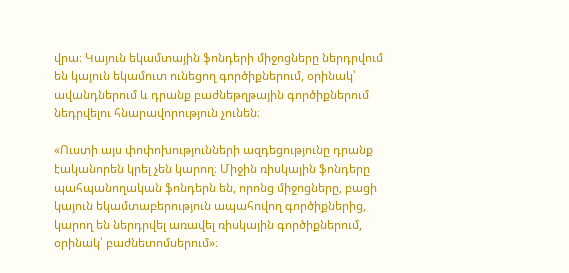վրա։ Կայուն եկամտային ֆոնդերի միջոցները ներդրվում են կայուն եկամուտ ունեցող գործիքներում, օրինակ՝ ավանդներում և դրանք բաժնեթղթային գործիքներում նեդրվելու հնարավորություն չունեն։

«Ուստի այս փոփոխությունների ազդեցությունը դրանք էականորեն կրել չեն կարող։ Միջին ռիսկային ֆոնդերը պահպանողական ֆոնդերն են, որոնց միջոցները, բացի կայուն եկամտաբերություն ապահովող գործիքներից, կարող են ներդրվել առավել ռիսկային գործիքներում, օրինակ՝ բաժնետոմսերում»։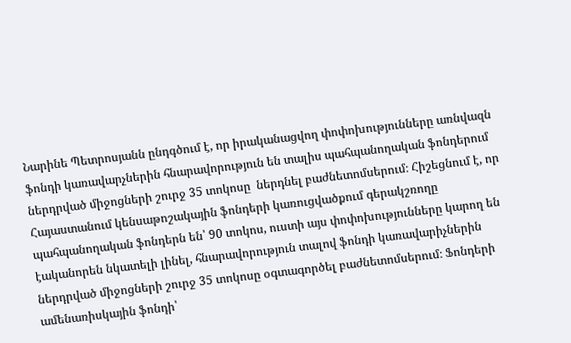Նարինե Պետրոսյանն ընդգծում է, որ իրականացվող փոփոխությունները առնվազն ֆոնդի կառավարչներին հնարավորություն են տալիս պահպանողական ֆոնդերում ներդրված միջոցների շուրջ 35 տոկոսը  ներդնել բաժնետոմսերում։ Հիշեցնում է, որ Հայաստանում կենսաթոշակային ֆոնդերի կառուցվածքում գերակշռողը պահպանողական ֆոնդերն են՝ 90 տոկոս, ուստի այս փոփոխությունները կարող են էականորեն նկատելի լինել, հնարավորություն տալով ֆոնդի կառավարիչներին ներդրված միջոցների շուրջ 35 տոկոսը օգտագործել բաժնետոմսերում։ Ֆոնդերի ամենառիսկային ֆոնդի՝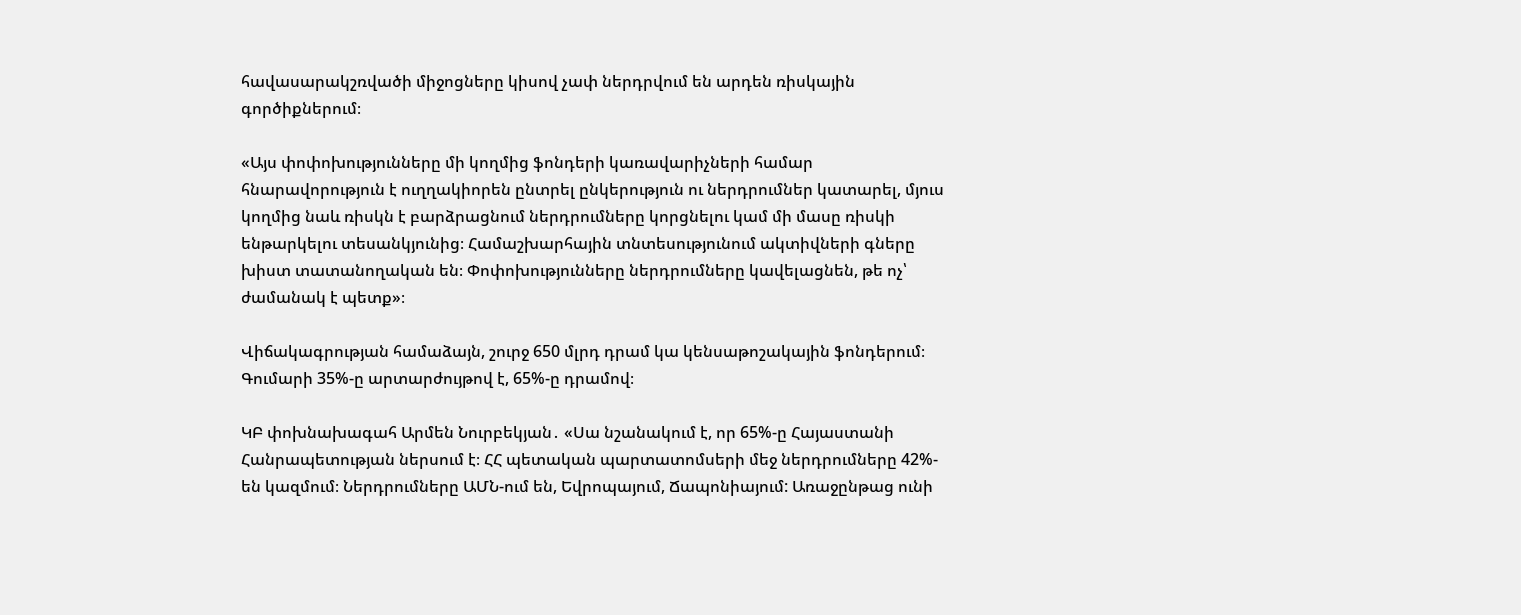հավասարակշռվածի միջոցները կիսով չափ ներդրվում են արդեն ռիսկային գործիքներում։

«Այս փոփոխությունները մի կողմից ֆոնդերի կառավարիչների համար հնարավորություն է ուղղակիորեն ընտրել ընկերություն ու ներդրումներ կատարել, մյուս կողմից նաև ռիսկն է բարձրացնում ներդրումները կորցնելու կամ մի մասը ռիսկի ենթարկելու տեսանկյունից։ Համաշխարհային տնտեսությունում ակտիվների գները խիստ տատանողական են։ Փոփոխությունները ներդրումները կավելացնեն, թե ոչ՝ ժամանակ է պետք»։

Վիճակագրության համաձայն, շուրջ 650 մլրդ դրամ կա կենսաթոշակային ֆոնդերում։ Գումարի 35%-ը արտարժույթով է, 65%-ը դրամով։

ԿԲ փոխնախագահ Արմեն Նուրբեկյան․ «Սա նշանակում է, որ 65%-ը Հայաստանի Հանրապետության ներսում է։ ՀՀ պետական պարտատոմսերի մեջ ներդրումները 42%- են կազմում։ Ներդրումները ԱՄՆ-ում են, Եվրոպայում, Ճապոնիայում: Առաջընթաց ունի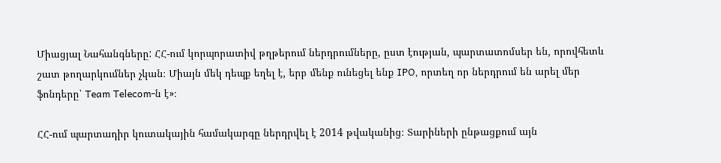Միացյալ Նահանգները: ՀՀ-ում կորպորատիվ թղթերում ներդրումները, ըստ էության, պարտատոմսեր են, որովհետև շատ թողարկումներ չկան։ Միայն մեկ դեպք եղել է, երբ մենք ունեցել ենք IPO, որտեղ որ ներդրում են արել մեր ֆոնդերը՝ Team Telecom-ն է»։

ՀՀ-ում պարտադիր կուտակային համակարգը ներդրվել է 2014 թվականից։ Տարիների ընթացքում այն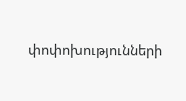փոփոխությունների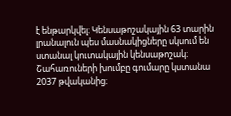է ենթարկվել։ Կենսաթոշակային 63 տարին լրանալուն պես մասնակիցները սկսում են ստանալ կուտակային կենսաթոշակ։ Շահառուների խումբը գումարը կստանա 2037 թվականից։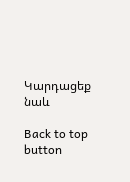Կարդացեք նաև

Back to top button